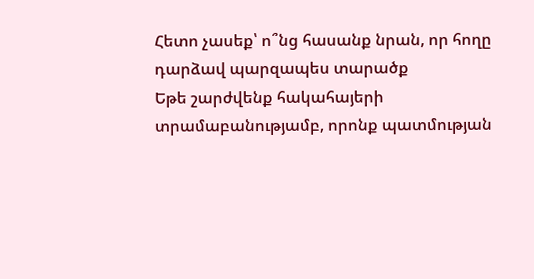Հետո չասեք՝ ո՞նց հասանք նրան, որ հողը դարձավ պարզապես տարածք
Եթե շարժվենք հակահայերի տրամաբանությամբ, որոնք պատմության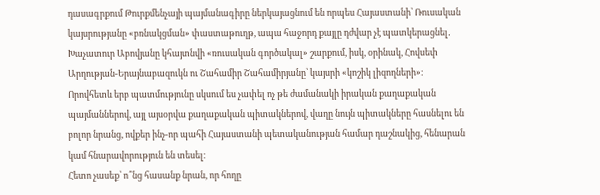դասագրքում Թուրքմենչայի պայմանագիրը ներկայացնում են որպես Հայաստանի՝ Ռուսական կայսրությանը «բռնակցման» փաստաթուղթ, ապա հաջորդ քայլը դժվար չէ պատկերացնել․ Խաչատուր Աբովյանը կհայտնվի «ռուսական գործակալ» շարքում, իսկ, օրինակ, Հովսեփ Արղության-Երայնաբազուկն ու Շահամիր Շահամիրյանը՝ կայսրի «կոշիկ լիզողների»։
Որովհետև երբ պատմությունը սկսում ես չափել ոչ թե ժամանակի իրական քաղաքական պայմաններով, այլ այսօրվա քաղաքական պիտակներով, վաղը նույն պիտակները հասնելու են բոլոր նրանց, ովքեր ինչ-որ պահի Հայաստանի պետականության համար դաշնակից, հենարան կամ հնարավորություն են տեսել։
Հետո չասեք՝ ո՞նց հասանք նրան, որ հողը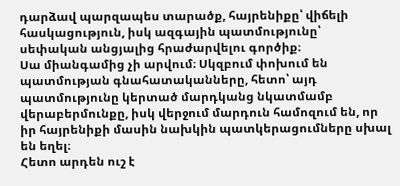դարձավ պարզապես տարածք, հայրենիքը՝ վիճելի հասկացություն, իսկ ազգային պատմությունը՝ սեփական անցյալից հրաժարվելու գործիք։
Սա միանգամից չի արվում։ Սկզբում փոխում են պատմության գնահատականները, հետո՝ այդ պատմությունը կերտած մարդկանց նկատմամբ վերաբերմունքը, իսկ վերջում մարդուն համոզում են, որ իր հայրենիքի մասին նախկին պատկերացումները սխալ են եղել։
Հետո արդեն ուշ է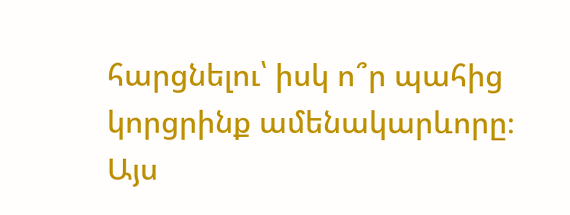հարցնելու՝ իսկ ո՞ր պահից կորցրինք ամենակարևորը։
Այս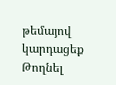թեմայով կարդացեք
Թողնել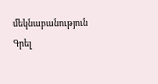մեկնաբանություն
Գրել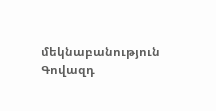մեկնաբանություն
Գովազդ